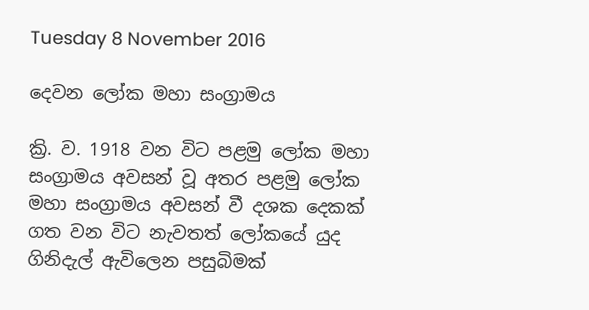Tuesday 8 November 2016

දෙවන ලෝක මහා සංග්‍රාමය

ක්‍රි. ව. 1918 වන විට පළමු ලෝක මහා සංග්‍රාමය අවසන් වූ අතර පළමු ලෝක මහා සංග්‍රාමය අවසන් වී දශක දෙකක් ගත වන විට නැවතත් ලෝකයේ යුද ගිනිදැල් ඇවිලෙන පසුබිමක්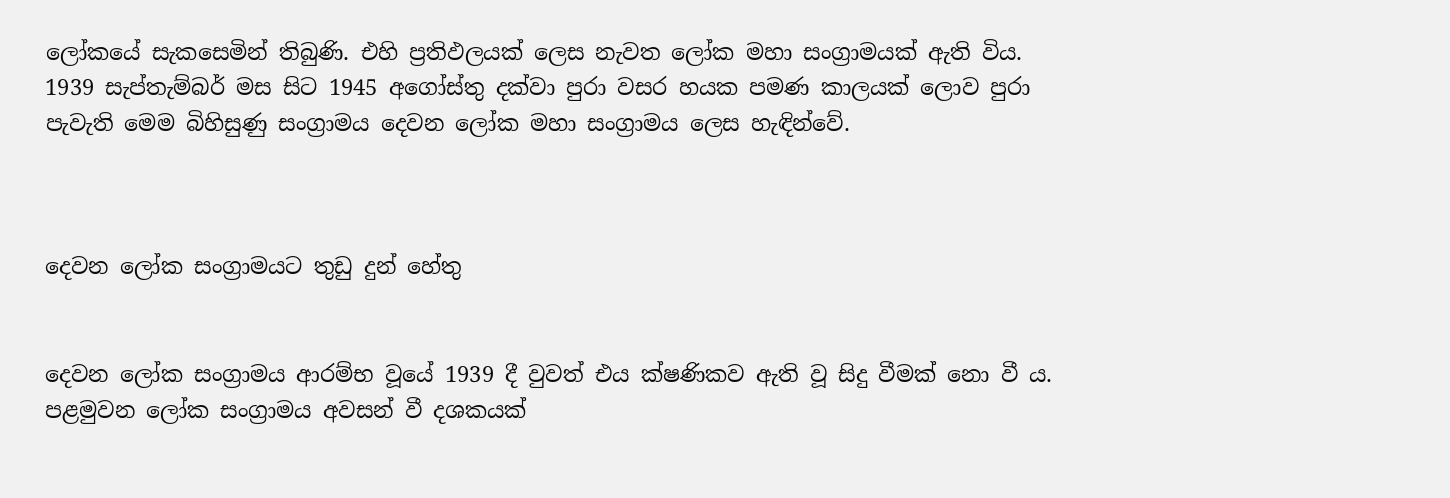ලෝකයේ සැකසෙමින් තිබුණි. එහි ප්‍රතිඵලයක් ලෙස නැවත ලෝක මහා සංග්‍රාමයක් ඇති විය. 1939 සැප්තැම්බර් මස සිට 1945 අගෝස්තු දක්වා පුරා වසර හයක පමණ කාලයක් ලොව පුරා පැවැති මෙම බිහිසුණු සංග්‍රාමය දෙවන ලෝක මහා සංග්‍රාමය ලෙස හැඳින්වේ.



දෙවන ලෝක සංග්‍රාමයට තුඩු දුන් හේතු


දෙවන ලෝක සංග්‍රාමය ආරම්භ වූයේ 1939 දී වුවත් එය ක්ෂණිකව ඇති වූ සිදු වීමක් නො වී ය. පළමුවන ලෝක සංග්‍රාමය අවසන් වී දශකයක්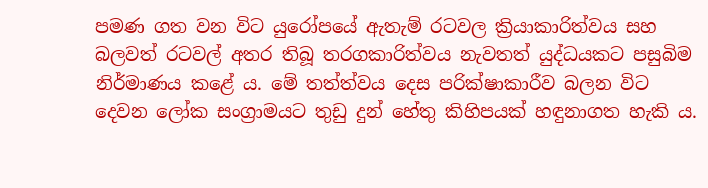පමණ ගත වන විට යුරෝපයේ ඇතැම් රටවල ක්‍රියාකාරිත්වය සහ බලවත් රටවල් අතර තිබූ තරගකාරිත්වය නැවතත් යුද්ධයකට පසුබිම නිර්මාණය කළේ ය. මේ තත්ත්වය දෙස පරික්ෂාකාරීව බලන විට දෙවන ලෝක සංග්‍රාමයට තුඩු දුන් හේතු කිහිපයක් හඳුනාගත හැකි ය.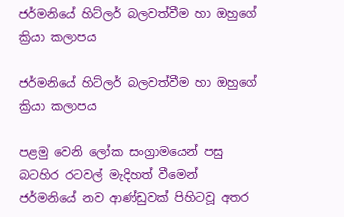ජර්මනියේ හිට්ලර් බලවත්වීම හා ඔහුගේ ක්‍රියා කලාපය

ජර්මනියේ හිට්ලර් බලවත්වීම හා ඔහුගේ ක්‍රියා කලාපය

පළමු වෙනි ලෝක සංග්‍රාමයෙන් පසු බටහිර රටවල් මැදිහත් වීමෙන් ජර්මනියේ නව ආණ්ඩුවක් පිහිටවූ අතර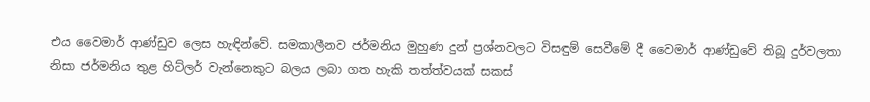එය වෛමාර් ආණ්ඩුව ලෙස හැඳින්වේ. සමකාලීනව ජර්මනිය මුහුණ දුන් ප්‍රශ්නවලට විසඳුම් සෙවීමේ දී වෛමාර් ආණ්ඩුවේ තිබූ දුර්වලතා නිසා ජර්මනිය තුළ හිට්ලර් වැන්නෙකුට බලය ලබා ගත හැකි තත්ත්වයක් සකස්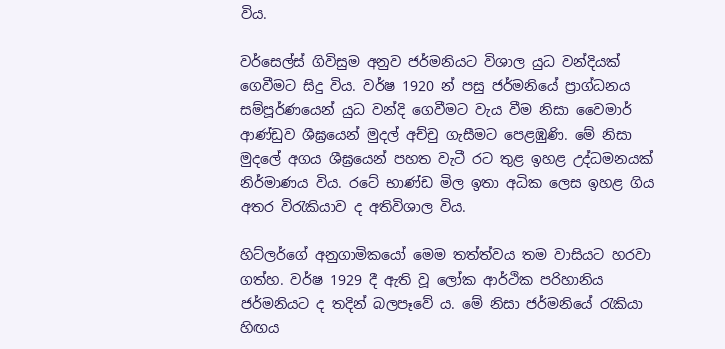විය.

වර්සෙල්ස් ගිවිසුම අනුව ජර්මනියට විශාල යුධ වන්දියක් ගෙවීමට සිදු විය. වර්ෂ 1920 න් පසු ජර්මනියේ ප්‍රාග්ධනය සම්පූර්ණයෙන් යුධ වන්දි ගෙවීමට වැය වීම නිසා වෛමාර් ආණ්ඩුව ශීඝ්‍රයෙන් මුදල් අච්චු ගැසීමට පෙළඹුණි. මේ නිසා මුදලේ අගය ශීඝ්‍රයෙන් පහත වැටී රට තුළ ඉහළ උද්ධමනයක් නිර්මාණය විය. රටේ භාණ්ඩ මිල ඉතා අධික ලෙස ඉහළ ගිය අතර විරැකියාව ද අතිවිශාල විය.

හිට්ලර්ගේ අනුගාමිකයෝ මෙම තත්ත්වය තම වාසියට හරවා ගත්හ. වර්ෂ 1929 දී ඇති වූ ලෝක ආර්ථික පරිහානිය ජර්මනියට ද තදින් බලපෑවේ ය. මේ නිසා ජර්මනියේ රැකියා හිඟය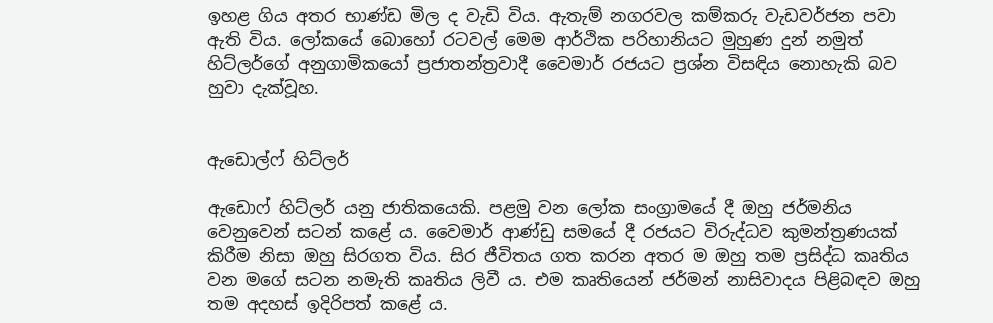ඉහළ ගිය අතර භාණ්ඩ මිල ද වැඩි විය. ඇතැම් නගරවල කම්කරු වැඩවර්ජන පවා ඇති විය. ලෝකයේ බොහෝ රටවල් මෙම ආර්ථික පරිහානියට මුහුණ දුන් නමුත් හිට්ලර්ගේ අනුගාමිකයෝ ප්‍රජාතන්ත්‍රවාදී වෛමාර් රජයට ප්‍රශ්න විසඳිය නොහැකි බව හුවා දැක්වූහ.


ඇඩොල්ෆ් හිට්ලර්

ඇඩොෆ් හිට්ලර් යනු ජාතිකයෙකි. පළමු වන ලෝක සංග්‍රාමයේ දී ඔහු ජර්මනිය වෙනුවෙන් සටන් කළේ ය. වෛමාර් ආණ්ඩු සමයේ දී රජයට විරුද්ධව කුමන්ත්‍රණයක් කිරීම නිසා ඔහු සිරගත විය. සිර ජීවිතය ගත කරන අතර ම ඔහු තම ප්‍රසිද්ධ කෘතිය වන මගේ සටන නමැති කෘතිය ලිවී ය. එම කෘතියෙන් ජර්මන් නාසිවාදය පිළිබඳව ඔහු තම අදහස් ඉදිරිපත් කළේ ය.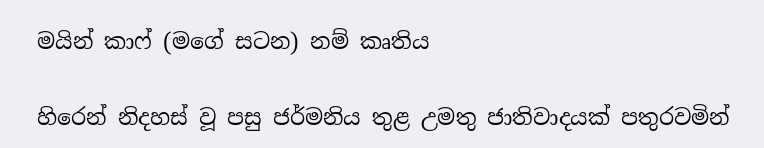මයින් කාෆ් (මගේ සටන) නම් කෘතිය

හිරෙන් නිදහස් වූ පසු ජර්මනිය තුළ උමතු ජාතිවාදයක් පතුරවමින්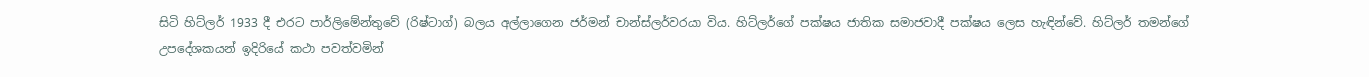සිටි හිට්ලර් 1933 දී එරට පාර්ලිමේන්තුවේ (රිෂ්ටාග්) බලය අල්ලාගෙන ජර්මන් චාන්ස්ලර්වරයා විය. හිට්ලර්ගේ පක්ෂය ජාතික සමාජවාදී පක්ෂය ලෙස හැඳින්වේ. හිට්ලර් තමන්ගේ උපදේශකයන් ඉදිරියේ කථා පවත්වමින්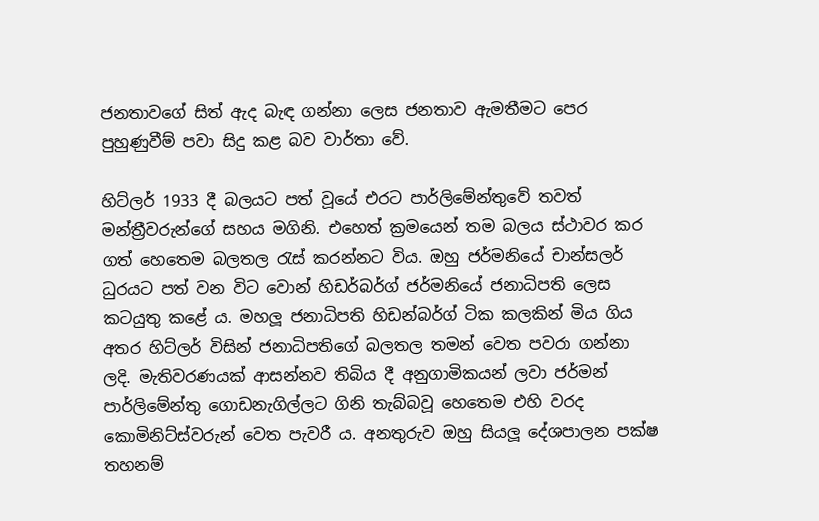ජනතාවගේ සිත් ඇද බැඳ ගන්නා ලෙස ජනතාව ඇමතීමට පෙර පුහුණුවීම් පවා සිදු කළ බව වාර්තා වේ.

හිට්ලර් 1933 දී බලයට පත් වූයේ එරට පාර්ලිමේන්තුවේ තවත් මන්ත්‍රීවරුන්ගේ සහය මගිනි. එහෙත් ක්‍රමයෙන් තම බලය ස්ථාවර කර ගත් හෙතෙම බලතල රැස් කරන්නට විය. ඔහු ජර්මනියේ චාන්සලර් ධුරයට පත් වන විට වොන් හිඩර්බර්ග් ජර්මනියේ ජනාධිපති ලෙස කටයුතු කළේ ය. මහලූ ජනාධිපති හිඩන්බර්ග් ටික කලකින් මිය ගිය අතර හිට්ලර් විසින් ජනාධිපතිගේ බලතල තමන් වෙත පවරා ගන්නා ලදි. මැතිවරණයක් ආසන්නව තිබිය දී අනුගාමිකයන් ලවා ජර්මන් පාර්ලිමේන්තු ගොඩනැගිල්ලට ගිනි තැබ්බවූ හෙතෙම එහි වරද කොමිනිට්ස්වරුන් වෙත පැවරී ය. අනතුරුව ඔහු සියලූ දේශපාලන පක්ෂ තහනම්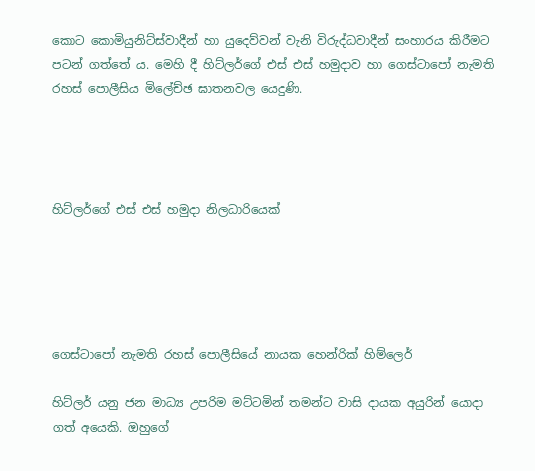කොට කොමියුනිට්ස්වාදීන් හා යුදෙව්වන් වැනි විරුද්ධවාදීන් සංහාරය කිරීමට පටන් ගත්තේ ය. මෙහි දී හිට්ලර්ගේ එස් එස් හමුදාව හා ගෙස්ටාපෝ නැමති රහස් පොලීසිය මිලේච්ඡ ඝාතනවල යෙදුණි.




හිට්ලර්ගේ එස් එස් හමුදා නිලධාරියෙක්





ගෙස්ටාපෝ නැමති රහස් පොලීසියේ නායක හෙන්රික් හිම්ලෙර්

හිට්ලර් යනු ජන මාධ්‍ය උපරිම මට්ටමින් තමන්ට වාසි දායක අයුරින් යොදා ගත් අයෙකි. ඔහුගේ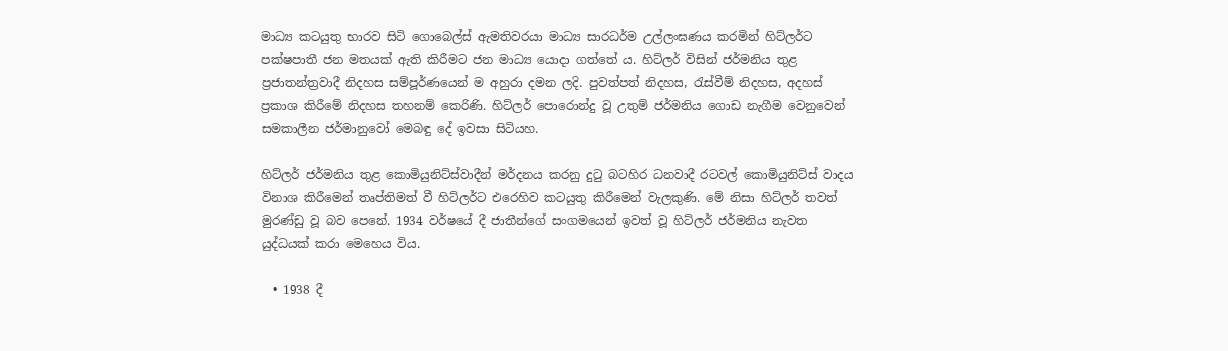මාධ්‍ය කටයුතු භාරව සිටි ගොබෙල්ස් ඇමතිවරයා මාධ්‍ය සාරධර්ම උල්ලංඝණය කරමින් හිට්ලර්ට පක්ෂපාතී ජන මතයක් ඇති කිරීමට ජන මාධ්‍ය යොදා ගත්තේ ය. හිට්ලර් විසින් ජර්මනිය තුළ ප්‍රජාතන්ත්‍රවාදී නිදහස සම්පූර්ණයෙන් ම අහුරා දමන ලදි. පුවත්පත් නිදහස, රැස්වීම් නිදහස, අදහස් ප්‍රකාශ කිරීමේ නිදහස තහනම් කෙරිණි. හිට්ලර් පොරොන්දු වූ උතුම් ජර්මනිය ගොඩ නැගීම වෙනුවෙන් සමකාලීන ජර්මානුවෝ මෙබඳු දේ ඉවසා සිටියහ.

හිට්ලර් ජර්මනිය තුළ කොමියුනිට්ස්වාදීන් මර්දනය කරනු දුටු බටහිර ධනවාදී රටවල් කොමියුනිට්ස් වාදය විනාශ කිරීමෙන් තෘප්තිමත් වී හිට්ලර්ට එරෙහිව කටයුතු කිරීමෙන් වැලකුණි. මේ නිසා හිට්ලර් තවත් මුරණ්ඩු වූ බව පෙනේ. 1934 වර්ෂයේ දී ජාතීන්ගේ සංගමයෙන් ඉවත් වූ හිට්ලර් ජර්මනිය නැවත යුද්ධයක් කරා මෙහෙය විය.

  • 1938 දී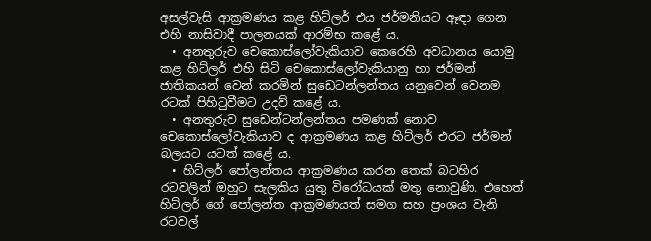අසල්වැසි ආක්‍රමණය කළ හිට්ලර් එය ජර්මනියට ඈඳා ගෙන එහි නාසිවාදී පාලනයක් ආරම්භ කළේ ය.
  • අනතුරුව චෙකොස්ලෝවැකියාව කෙරෙහි අවධානය යොමු කළ හිට්ලර් එහි සිටි චෙකොස්ලෝවැකියානු හා ජර්මන් ජාතිකයන් වෙන් කරමින් සුඩෙටන්ලන්තය යනුවෙන් වෙනම රටක් පිහිටුවීමට උදව් කළේ ය.
  • අනතුරුව සුඩෙන්ටන්ලන්තය පමණක් නොව චෙකොස්ලෝවැකියාව ද ආක්‍රමණය කළ හිට්ලර් එරට ජර්මන් බලයට යටත් කළේ ය.
  • හිට්ලර් පෝලන්තය ආක්‍රමණය කරන තෙක් බටහිර රටවලින් ඔහුට සැලකිය යුතු විරෝධයක් මතු නොවුණි. එහෙත් හිට්ලර් ගේ පෝලන්ත ආක්‍රමණයත් සමග සහ ප්‍රංශය වැනි රටවල්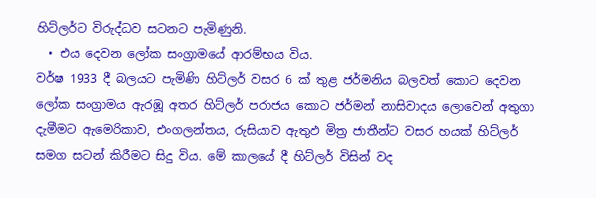හිට්ලර්ට විරුද්ධව සටනට පැමිණුනි.
  • එය දෙවන ලෝක සංග්‍රාමයේ ආරම්භය විය.
වර්ෂ 1933 දී බලයට පැමිණි හිට්ලර් වසර 6 ක් තුළ ජර්මනිය බලවත් කොට දෙවන ලෝක සංග්‍රාමය ඇරඹූ අතර හිට්ලර් පරාජය කොට ජර්මන් නාසිවාදය ලොවෙන් අතුගා දැමීමට ඇමෙරිකාව, එංගලන්තය, රුසියාව ඇතුඵ මිත්‍ර ජාතීන්ට වසර හයක් හිට්ලර් සමග සටන් කිරීමට සිදු විය. මේ කාලයේ දී හිට්ලර් විසින් වද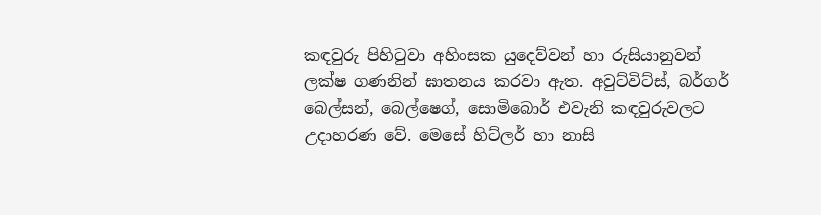කඳවුරු පිහිටුවා අහිංසක යුදෙව්වන් හා රුසියානුවන් ලක්ෂ ගණනින් ඝාතනය කරවා ඇත. අවුට්විට්ස්, බර්ගර් බෙල්සන්, බෙල්ෂෙග්, සොමිබොර් එවැනි කඳවුරුවලට උදාහරණ වේ. මෙසේ හිට්ලර් හා නාසි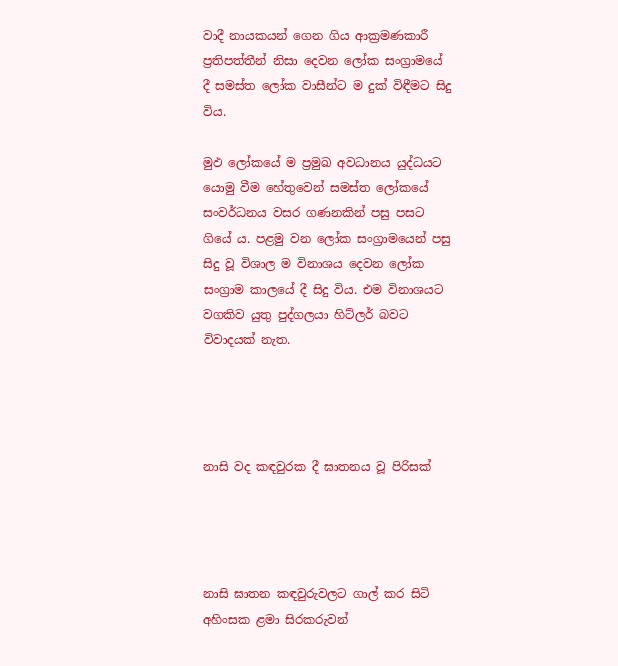වාදී නායකයන් ගෙන ගිය ආක්‍රමණකාරී ප්‍රතිපත්තීන් නිසා දෙවන ලෝක සංග්‍රාමයේ දී සමස්ත ලෝක වාසීන්ට ම දුක් විඳීමට සිදු විය.

මුඵ ලෝකයේ ම ප්‍රමුඛ අවධානය යුද්ධයට යොමු වීම හේතුවෙන් සමස්ත ලෝකයේ සංවර්ධනය වසර ගණනකින් පසු පසට ගියේ ය. පළමු වන ලෝක සංග්‍රාමයෙන් පසු සිදු වූ විශාල ම විනාශය දෙවන ලෝක සංග්‍රාම කාලයේ දී සිදු විය. එම විනාශයට වගකිව යුතු පුද්ගලයා හිට්ලර් බවට විවාදයක් නැත.




නාසි වද කඳවුරක දී ඝාතනය වූ පිරිසක්




නාසි ඝාතන කඳවුරුවලට ගාල් කර සිටි අහිංසක ළමා සිරකරුවන්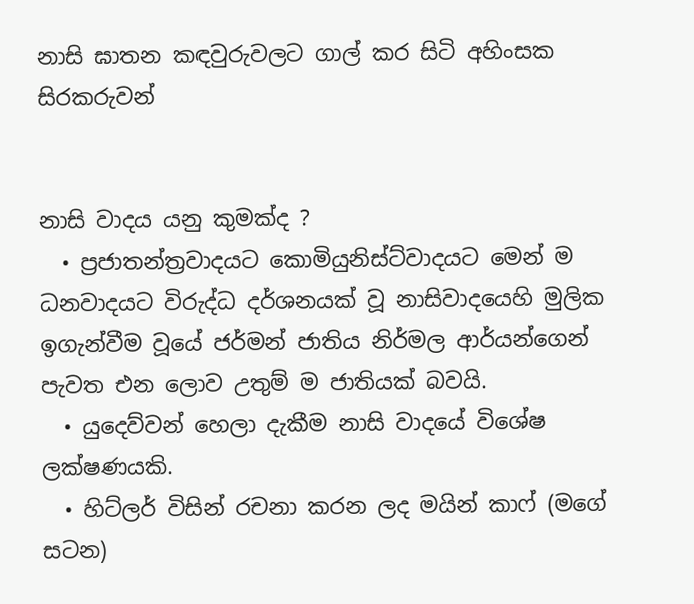නාසි ඝාතන කඳවුරුවලට ගාල් කර සිටි අහිංසක සිරකරුවන්


නාසි වාදය යනු කුමක්ද ?
  • ප්‍රජාතන්ත්‍රවාදයට කොමියුනිස්ට්වාදයට මෙන් ම ධනවාදයට විරුද්ධ දර්ශනයක් වූ නාසිවාදයෙහි මුලික ඉගැන්වීම වූයේ ජර්මන් ජාතිය නිර්මල ආර්යන්ගෙන් පැවත එන ලොව උතුම් ම ජාතියක් බවයි.
  • යුදෙව්වන් හෙලා දැකීම නාසි වාදයේ විශේෂ ලක්ෂණයකි.
  • හිට්ලර් විසින් රචනා කරන ලද මයින් කාෆ් (මගේ සටන)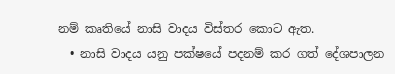නම් කෘතියේ නාසි වාදය විස්තර කොට ඇත.
  • නාසි වාදය යනු පක්ෂයේ පදනම් කර ගත් දේශපාලන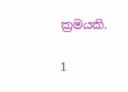ක්‍රමයකි.

1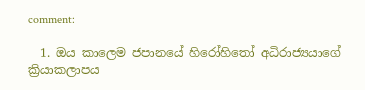comment:

  1. ඔය කාලෙම ජපානයේ හිරෝහිතෝ අධිරාජ්‍යයාගේ ක්‍රියාකලාපය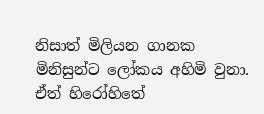නිසාත් මිලියන ගානක මිනිසුන්ට ලෝකය අහිමි වුනා. ඒත් හිරෝහිතේ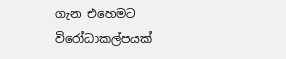ගැන එහෙමට විරෝධාකල්පයක්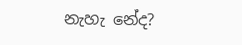නැහැ නේද?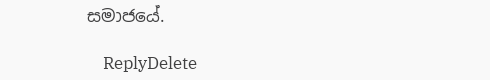සමාජයේ.

    ReplyDelete